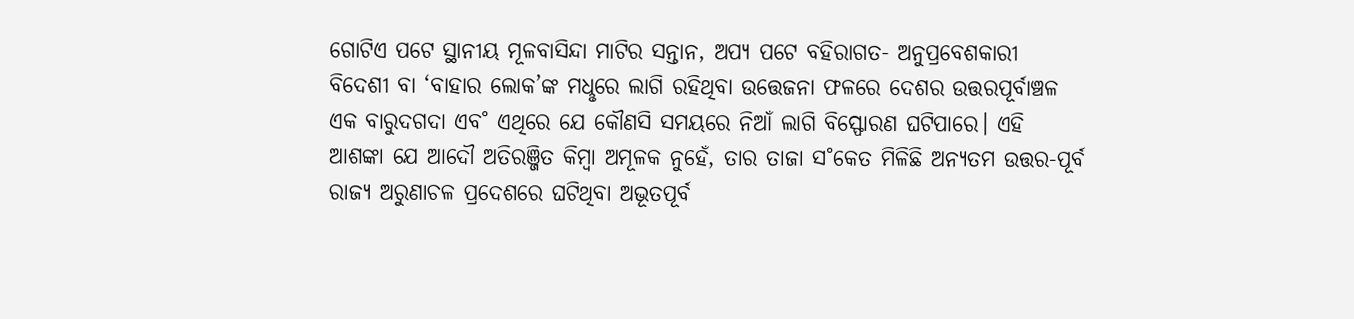ଗୋଟିଏ ପଟେ ସ୍ଥାନୀୟ ମୂଳବାସିନ୍ଦା ମାଟିର ସନ୍ତାନ, ଅପ୍ୟ ପଟେ ବହିରାଗତ- ଅନୁପ୍ରବେଶକାରୀ ବିଦେଶୀ ବା ‘ବାହାର ଲୋକ’ଙ୍କ ମଧୢରେ ଲାଗି ରହିଥିବା ଉତ୍ତେଜନା ଫଳରେ ଦେଶର ଉତ୍ତରପୂର୍ବାଞ୍ଚଳ ଏକ ବାରୁଦଗଦା ଏବ˚ ଏଥିରେ ଯେ କୌଣସି ସମୟରେ ନିଆଁ ଲାଗି ବିସ୍ଫୋରଣ ଘଟିପାରେ। ଏହି ଆଶଙ୍କା ଯେ ଆଦୌ ଅତିରଞ୍ଜିତ କିମ୍ବା ଅମୂଳକ ନୁହେଁ, ତାର ତାଜା ସ˚କେତ ମିଳିଛି ଅନ୍ୟତମ ଉତ୍ତର-ପୂର୍ବ ରାଜ୍ୟ ଅରୁଣାଚଳ ପ୍ରଦେଶରେ ଘଟିଥିବା ଅଭୂତପୂର୍ବ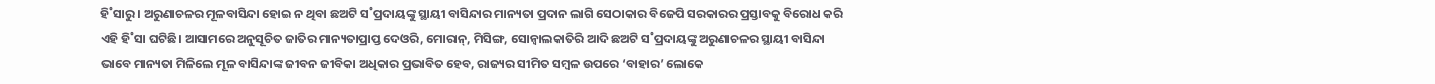ହି˚ସାରୁ। ଅରୁଣାଚଳର ମୂଳବାସିନ୍ଦା ହୋଇ ନ ଥିବା ଛଅଟି ସ˚ପ୍ରଦାୟଙ୍କୁ ସ୍ଥାୟୀ ବାସିନ୍ଦାର ମାନ୍ୟତା ପ୍ରଦାନ ଲାଗି ସେଠାକାର ବିଜେପି ସରକାରର ପ୍ରସ୍ତାବକୁ ବିରୋଧ କରି ଏହି ହି˚ସା ଘଟିଛି। ଆସାମରେ ଅନୁସୂଚିତ ଜାତିର ମାନ୍ୟତାପ୍ରାପ୍ତ ଦେଓରି, ମୋରାନ୍, ମିସିଙ୍ଗ, ସୋନ୍ଵାଲକାତିରି ଆଦି ଛଅଟି ସ˚ପ୍ରଦାୟଙ୍କୁ ଅରୁଣାଚଳର ସ୍ଥାୟୀ ବାସିନ୍ଦା ଭାବେ ମାନ୍ୟତା ମିଳିଲେ ମୂଳ ବାସିନ୍ଦାଙ୍କ ଜୀବନ ଜୀବିକା ଅଧିକାର ପ୍ରଭାବିତ ହେବ, ରାଜ୍ୟର ସୀମିତ ସମ୍ବଳ ଉପରେ ‘ବାହାର’ ଲୋକେ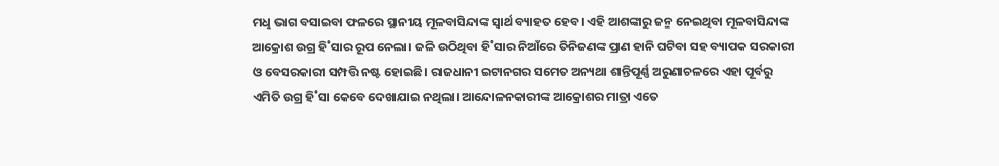ମଧୢ ଭାଗ ବସାଇବା ଫଳରେ ସ୍ଥାନୀୟ ମୂଳବାସିନ୍ଦାଙ୍କ ସ୍ବାର୍ଥ ବ୍ୟାହତ ହେବ। ଏହି ଆଶଙ୍କାରୁ ଜନ୍ମ ନେଇଥିବା ମୂଳବାସିନ୍ଦାଙ୍କ ଆକ୍ରୋଶ ଉଗ୍ର ହି˚ସାର ରୂପ ନେଲା। ଜଳି ଉଠିଥିବା ହି˚ସାର ନିଆଁରେ ତିନିଜଣଙ୍କ ପ୍ରାଣ ହାନି ଘଟିବା ସହ ବ୍ୟାପକ ସରକାରୀ ଓ ବେସରକାରୀ ସମ୍ପତ୍ତି ନଷ୍ଟ ହୋଇଛି। ରାଜଧାନୀ ଇଟାନଗର ସମେତ ଅନ୍ୟଥା ଶାନ୍ତିପୂର୍ଣ୍ଣ ଅରୁଣାଚଳରେ ଏହା ପୂର୍ବରୁ ଏମିତି ଉଗ୍ର ହି˚ସା କେବେ ଦେଖାଯାଇ ନଥିଲା। ଆନ୍ଦୋଳନକାରୀଙ୍କ ଆକ୍ରୋଶର ମାତ୍ରା ଏତେ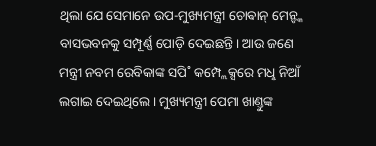ଥିଲା ଯେ ସେମାନେ ଉପ-ମୁଖ୍ୟମନ୍ତ୍ରୀ ଚୋଵାନ୍ ମେନ୍ଙ୍କ ବାସଭବନକୁ ସମ୍ପୂର୍ଣ୍ଣ ପୋଡ଼ି ଦେଇଛନ୍ତି। ଆଉ ଜଣେ ମନ୍ତ୍ରୀ ନବମ ରେବିକାଙ୍କ ସପି˚ କମ୍ପ୍ଲେକ୍ସରେ ମଧୢ ନିଆଁ ଲଗାଇ ଦେଇଥିଲେ। ମୁଖ୍ୟମନ୍ତ୍ରୀ ପେମା ଖାଣ୍ତୁଙ୍କ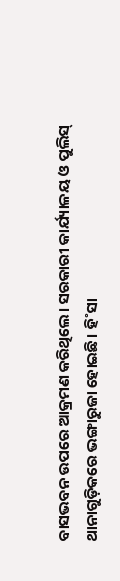ବାସଭବନ ଉପରେ ଆକ୍ରମଣ କରିଥିଲେ। ସରକାରୀ କାର୍ଯ୍ୟାଳୟ ଓ ପୁଲିସ୍ ଥାନାଗୁଡ଼ିକରେ ଭଙ୍ଗାରୁଜା ହୋଇଛି। ହି˚ସା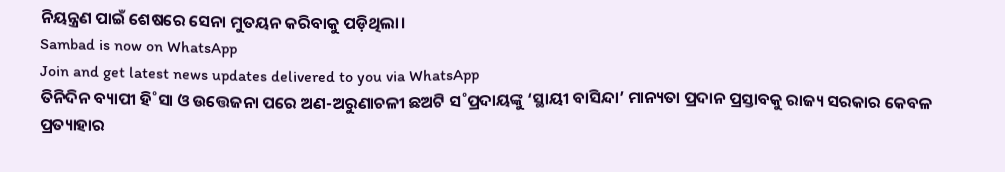ନିୟନ୍ତ୍ରଣ ପାଇଁ ଶେଷରେ ସେନା ମୁତୟନ କରିବାକୁ ପଡ଼ିଥିଲା।
Sambad is now on WhatsApp
Join and get latest news updates delivered to you via WhatsApp
ତିନିଦିନ ବ୍ୟାପୀ ହି˚ସା ଓ ଉତ୍ତେଜନା ପରେ ଅଣ-ଅରୁଣାଚଳୀ ଛଅଟି ସ˚ପ୍ରଦାୟଙ୍କୁ ‘ସ୍ଥାୟୀ ବାସିନ୍ଦା’ ମାନ୍ୟତା ପ୍ରଦାନ ପ୍ରସ୍ତାବକୁ ରାଜ୍ୟ ସରକାର କେବଳ ପ୍ରତ୍ୟାହାର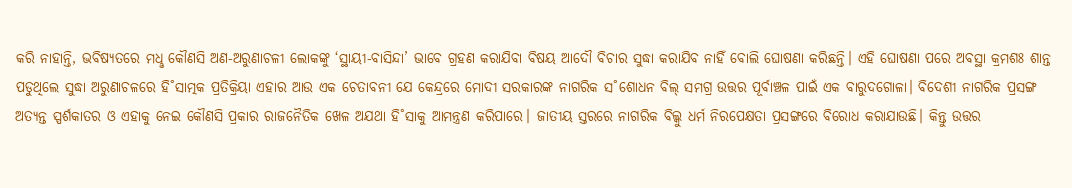କରି ନାହାନ୍ତି, ଭବିଷ୍ୟତରେ ମଧୢ କୌଣସି ଅଣ-ଅରୁଣାଚଳୀ ଲୋକଙ୍କୁ ‘ସ୍ଥାୟୀ-ବାସିନ୍ଦା’ ଭାବେ ଗ୍ରହଣ କରାଯିବା ବିଷୟ ଆଦୌ ବିଚାର ସୁଦ୍ଧା କରାଯିବ ନାହିଁ ବୋଲି ଘୋଷଣା କରିଛନ୍ତି। ଏହି ଘୋଷଣା ପରେ ଅବସ୍ଥା କ୍ରମଶଃ ଶାନ୍ତ ପଡୁଥିଲେ ସୁଦ୍ଧା ଅରୁଣାଚଳରେ ହି˚ସାତ୍ମକ ପ୍ରତିକ୍ରିୟା ଏହାର ଆଉ ଏକ ଚେତାବନୀ ଯେ କେନ୍ଦ୍ରରେ ମୋଦୀ ସରକାରଙ୍କ ନାଗରିକ ସ˚ଶୋଧନ ବିଲ୍ ସମଗ୍ର ଉତ୍ତର ପୂର୍ବାଞ୍ଚଳ ପାଇଁ ଏକ ବାରୁଦଗୋଳା। ବିଦେଶୀ ନାଗରିକ ପ୍ରସଙ୍ଗ ଅତ୍ୟନ୍ତ ସ୍ପର୍ଶକାତର ଓ ଏହାକୁ ନେଇ କୌଣସି ପ୍ରକାର ରାଜନୈତିକ ଖେଳ ଅଯଥା ହି˚ସାକୁ ଆମନ୍ତ୍ରଣ କରିପାରେ। ଜାତୀୟ ସ୍ତରରେ ନାଗରିକ ବିଲ୍କୁ ଧର୍ମ ନିରପେକ୍ଷତା ପ୍ରସଙ୍ଗରେ ବିରୋଧ କରାଯାଉଛି। କିନ୍ତୁ ଉତ୍ତର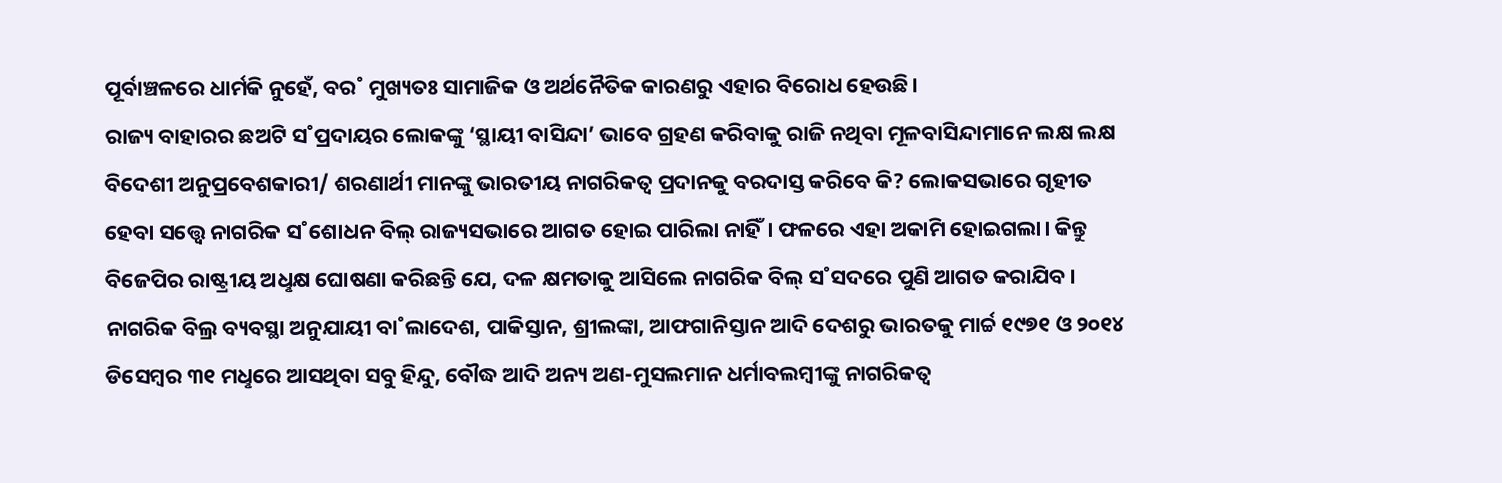ପୂର୍ବାଞ୍ଚଳରେ ଧାର୍ମକି ନୁହେଁ, ବର˚ ମୁଖ୍ୟତଃ ସାମାଜିକ ଓ ଅର୍ଥନୈତିକ କାରଣରୁ ଏହାର ବିରୋଧ ହେଉଛି।
ରାଜ୍ୟ ବାହାରର ଛଅଟି ସ˚ପ୍ରଦାୟର ଲୋକଙ୍କୁ ‘ସ୍ଥାୟୀ ବାସିନ୍ଦା’ ଭାବେ ଗ୍ରହଣ କରିବାକୁ ରାଜି ନଥିବା ମୂଳବାସିନ୍ଦାମାନେ ଲକ୍ଷ ଲକ୍ଷ ବିଦେଶୀ ଅନୁପ୍ରବେଶକାରୀ/ ଶରଣାର୍ଥୀ ମାନଙ୍କୁ ଭାରତୀୟ ନାଗରିକତ୍ବ ପ୍ରଦାନକୁ ବରଦାସ୍ତ କରିବେ କି? ଲୋକସଭାରେ ଗୃହୀତ ହେବା ସତ୍ତ୍ବେ ନାଗରିକ ସ˚ଶୋଧନ ବିଲ୍ ରାଜ୍ୟସଭାରେ ଆଗତ ହୋଇ ପାରିଲା ନାହିଁ। ଫଳରେ ଏହା ଅକାମି ହୋଇଗଲା। କିନ୍ତୁ ବିଜେପିର ରାଷ୍ଟ୍ରୀୟ ଅଧୢକ୍ଷ ଘୋଷଣା କରିଛନ୍ତି ଯେ, ଦଳ କ୍ଷମତାକୁ ଆସିଲେ ନାଗରିକ ବିଲ୍ ସ˚ସଦରେ ପୁଣି ଆଗତ କରାଯିବ। ନାଗରିକ ବିଲ୍ର ବ୍ୟବସ୍ଥା ଅନୁଯାୟୀ ବା˚ଲାଦେଶ, ପାକିସ୍ତାନ, ଶ୍ରୀଲଙ୍କା, ଆଫଗାନିସ୍ତାନ ଆଦି ଦେଶରୁ ଭାରତକୁ ମାର୍ଚ୍ଚ ୧୯୭୧ ଓ ୨୦୧୪ ଡିସେମ୍ବର ୩୧ ମଧୢରେ ଆସଥିବା ସବୁ ହିନ୍ଦୁ, ବୌଦ୍ଧ ଆଦି ଅନ୍ୟ ଅଣ-ମୁସଲମାନ ଧର୍ମାବଲମ୍ବୀଙ୍କୁ ନାଗରିକତ୍ବ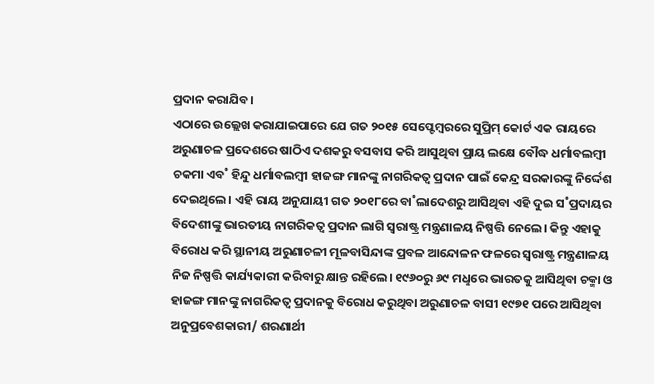ପ୍ରଦାନ କରାଯିବ।
ଏଠାରେ ଉଲ୍ଲେଖ କରାଯାଇପାରେ ଯେ ଗତ ୨୦୧୫ ସେପ୍ଟେମ୍ବରରେ ସୁପ୍ରିମ୍ କୋର୍ଟ ଏକ ରାୟରେ ଅରୁଣାଚଳ ପ୍ରଦେଶରେ ଷାଠିଏ ଦଶକରୁ ବସବାସ କରି ଆସୁଥିବା ପ୍ରାୟ ଲକ୍ଷେ ବୌଦ୍ଧ ଧର୍ମାବଲମ୍ବୀ ଚକମା ଏବ˚ ହିନ୍ଦୁ ଧର୍ମାବଲମ୍ବୀ ହାଜଙ୍ଗ ମାନଙ୍କୁ ନାଗରିକତ୍ବ ପ୍ରଦାନ ପାଇଁ କେନ୍ଦ୍ର ସରକାରଙ୍କୁ ନିର୍ଦ୍ଦେଶ ଦେଇଥିଲେ। ଏହି ରାୟ ଅନୁଯାୟୀ ଗତ ୨୦୧୮ରେ ବା˚ଲାଦେଶରୁ ଆସିଥିବା ଏହି ଦୁଇ ସ˚ପ୍ରଦାୟର ବିଦେଶୀଙ୍କୁ ଭାରତୀୟ ନାଗରିକତ୍ବ ପ୍ରଦାନ ଲାଗି ସ୍ବରାଷ୍ଟ୍ର ମନ୍ତ୍ରଣାଳୟ ନିଷ୍ପତ୍ତି ନେଲେ। କିନ୍ତୁ ଏହାକୁ ବିରୋଧ କରି ସ୍ଥାନୀୟ ଅରୁଣାଚଳୀ ମୂଳବାସିନ୍ଦାଙ୍କ ପ୍ରବଳ ଆନ୍ଦୋଳନ ଫଳରେ ସ୍ବରାଷ୍ଟ୍ର ମନ୍ତ୍ରଣାଳୟ ନିଜ ନିଷ୍ପତ୍ତି କାର୍ଯ୍ୟକାରୀ କରିବାରୁ କ୍ଷାନ୍ତ ରହିଲେ। ୧୯୬୦ରୁ ୬୯ ମଧୢରେ ଭାରତକୁ ଆସିଥିବା ଚକ୍ମା ଓ ହାଜଙ୍ଗ ମାନଙ୍କୁ ନାଗରିକତ୍ବ ପ୍ରଦାନକୁ ବିରୋଧ କରୁଥିବା ଅରୁଣାଚଳ ବାସୀ ୧୯୭୧ ପରେ ଆସିଥିବା ଅନୁପ୍ରବେଶକାରୀ/ ଶରଣାର୍ଥୀ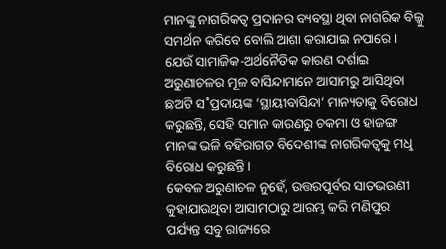ମାନଙ୍କୁ ନାଗରିକତ୍ବ ପ୍ରଦାନର ବ୍ୟବସ୍ଥା ଥିବା ନାଗରିକ ବିଲ୍କୁ ସମର୍ଥନ କରିବେ ବୋଲି ଆଶା କରାଯାଇ ନପାରେ। ଯେଉଁ ସାମାଜିକ-ଅର୍ଥନୈତିକ କାରଣ ଦର୍ଶାଇ ଅରୁଣାଚଳର ମୂଳ ବାସିନ୍ଦାମାନେ ଆସାମରୁ ଆସିଥିବା ଛଅଟି ସ˚ପ୍ରଦାୟଙ୍କ ‘ସ୍ଥାୟୀବାସିନ୍ଦା’ ମାନ୍ୟତାକୁ ବିରୋଧ କରୁଛନ୍ତି, ସେହି ସମାନ କାରଣରୁ ଚକମା ଓ ହାଜଙ୍ଗ ମାନଙ୍କ ଭଳି ବହିରାଗତ ବିଦେଶୀଙ୍କ ନାଗରିକତ୍ବକୁ ମଧୢ ବିରୋଧ କରୁଛନ୍ତି।
କେବଳ ଅରୁଣାଚଳ ନୁହେଁ, ଉତ୍ତରପୂର୍ବର ସାତଭଉଣୀ କୁହାଯାଉଥିବା ଆସାମଠାରୁ ଆରମ୍ଭ କରି ମଣିପୁର ପର୍ଯ୍ୟନ୍ତ ସବୁ ରାଜ୍ୟରେ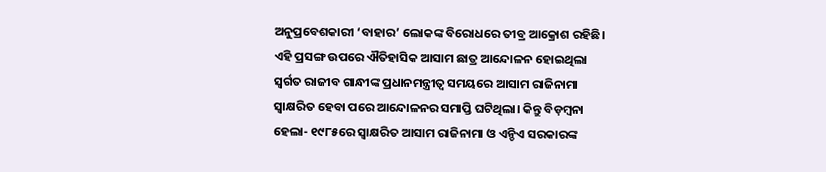ଅନୁପ୍ରବେଶକାରୀ ‘ବାହାର’ ଲୋକଙ୍କ ବିରୋଧରେ ତୀବ୍ର ଆକ୍ରୋଶ ରହିଛି। ଏହି ପ୍ରସଙ୍ଗ ଉପରେ ଐତିହାସିକ ଆସାମ ଛାତ୍ର ଆନ୍ଦୋଳନ ହୋଇଥିଲା ସ୍ବର୍ଗତ ରାଜୀବ ଗାନ୍ଧୀଙ୍କ ପ୍ରଧାନମନ୍ତ୍ରୀତ୍ବ ସମୟରେ ଆସାମ ରାଜିନାମା ସ୍ବାକ୍ଷରିତ ହେବା ପରେ ଆନ୍ଦୋଳନର ସମାପ୍ତି ଘଟିଥିଲା। କିନ୍ତୁ ବିଡ଼ମ୍ବନା ହେଲା- ୧୯୮୫ରେ ସ୍ବାକ୍ଷରିତ ଆସାମ ରାଜିନାମା ଓ ଏନ୍ଡିଏ ସରକାରଙ୍କ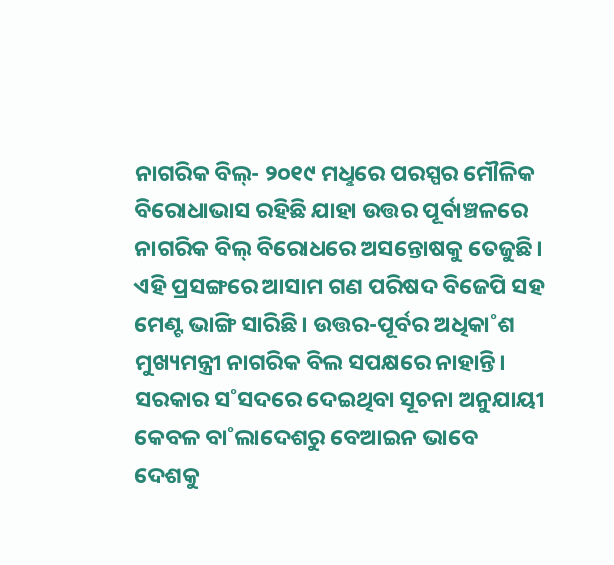ନାଗରିକ ବିଲ୍- ୨୦୧୯ ମଧୢରେ ପରସ୍ପର ମୌଳିକ ବିରୋଧାଭାସ ରହିଛି ଯାହା ଉତ୍ତର ପୂର୍ବାଞ୍ଚଳରେ ନାଗରିକ ବିଲ୍ ବିରୋଧରେ ଅସନ୍ତୋଷକୁ ତେଜୁଛି। ଏହି ପ୍ରସଙ୍ଗରେ ଆସାମ ଗଣ ପରିଷଦ ବିଜେପି ସହ ମେଣ୍ଟ ଭାଙ୍ଗି ସାରିଛି। ଉତ୍ତର-ପୂର୍ବର ଅଧିକା˚ଶ ମୁଖ୍ୟମନ୍ତ୍ରୀ ନାଗରିକ ବିଲ ସପକ୍ଷରେ ନାହାନ୍ତି। ସରକାର ସ˚ସଦରେ ଦେଇଥିବା ସୂଚନା ଅନୁଯାୟୀ କେବଳ ବା˚ଲାଦେଶରୁ ବେଆଇନ ଭାବେ ଦେଶକୁ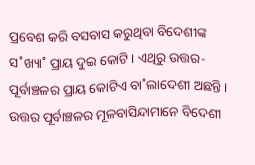ପ୍ରବେଶ କରି ବସବାସ କରୁଥିବା ବିଦେଶୀଙ୍କ ସ˚ଖ୍ୟା˚ ପ୍ରାୟ ଦୁଇ କୋଟି। ଏଥିରୁ ଉତ୍ତର-ପୂର୍ବାଞ୍ଚଳର ପ୍ରାୟ କୋଟିଏ ବା˚ଲାଦେଶୀ ଅଛନ୍ତି।
ଉତ୍ତର ପୂର୍ବାଞ୍ଚଳର ମୂଳବାସିନ୍ଦାମାନେ ବିଦେଶୀ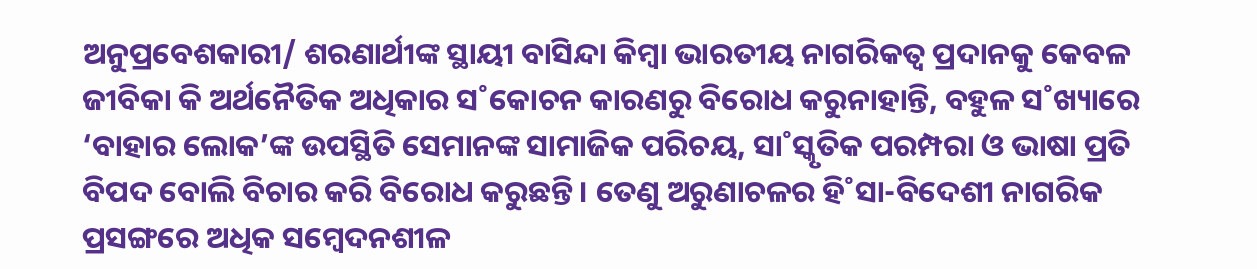ଅନୁପ୍ରବେଶକାରୀ/ ଶରଣାର୍ଥୀଙ୍କ ସ୍ଥାୟୀ ବାସିନ୍ଦା କିମ୍ବା ଭାରତୀୟ ନାଗରିକତ୍ବ ପ୍ରଦାନକୁ କେବଳ ଜୀବିକା କି ଅର୍ଥନୈତିକ ଅଧିକାର ସ˚କୋଚନ କାରଣରୁ ବିରୋଧ କରୁନାହାନ୍ତି, ବହୁଳ ସ˚ଖ୍ୟାରେ ‘ବାହାର ଲୋକ’ଙ୍କ ଉପସ୍ଥିତି ସେମାନଙ୍କ ସାମାଜିକ ପରିଚୟ, ସା˚ସ୍କୃତିକ ପରମ୍ପରା ଓ ଭାଷା ପ୍ରତି ବିପଦ ବୋଲି ବିଚାର କରି ବିରୋଧ କରୁଛନ୍ତି। ତେଣୁ ଅରୁଣାଚଳର ହି˚ସା-ବିଦେଶୀ ନାଗରିକ ପ୍ରସଙ୍ଗରେ ଅଧିକ ସମ୍ବେଦନଶୀଳ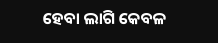ହେବା ଲାଗି କେବଳ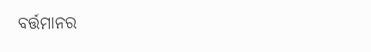ବର୍ତ୍ତମାନର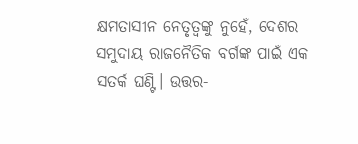କ୍ଷମତାସୀନ ନେତୃତ୍ବଙ୍କୁ ନୁହେଁ, ଦେଶର ସମୁଦାୟ ରାଜନୈତିକ ବର୍ଗଙ୍କ ପାଇଁ ଏକ ସତର୍କ ଘଣ୍ଟି। ଉତ୍ତର-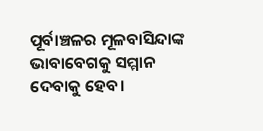ପୂର୍ବାଞ୍ଚଳର ମୂଳବାସିନ୍ଦାଙ୍କ ଭାବାବେଗକୁ ସମ୍ମାନ ଦେବାକୁ ହେବ।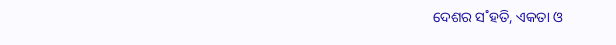ଦେଶର ସ˚ହତି, ଏକତା ଓ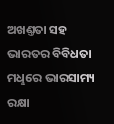ଅଖଣ୍ତତା ସହ ଭାରତର ବିବିଧତା ମଧୢରେ ଭାରସାମ୍ୟ ରକ୍ଷା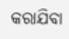କରାଯିବା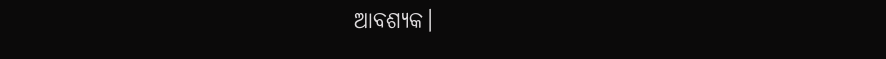ଆବଶ୍ୟକ।